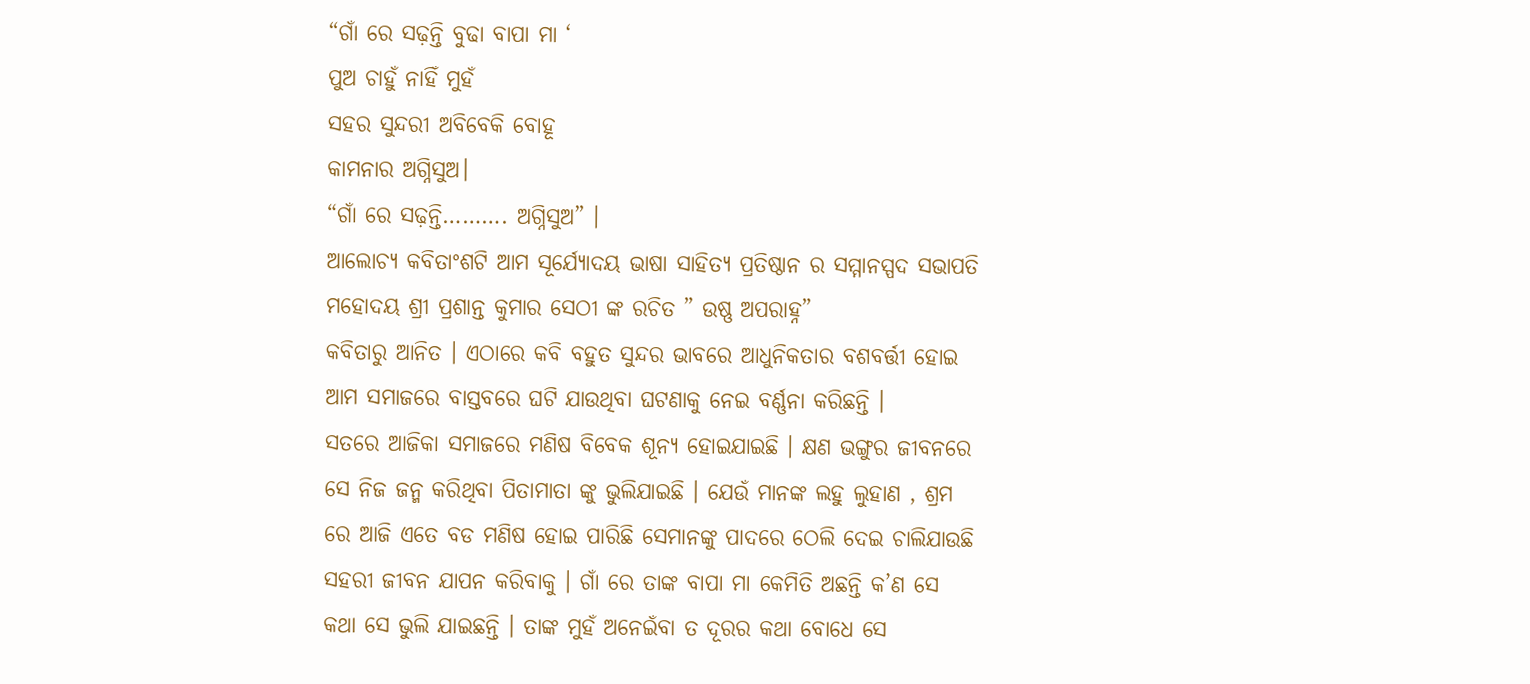“ଗାଁ ରେ ସଢ଼ନ୍ତି ବୁଢା ବାପା ମା ‘
ପୁଅ ଚାହୁଁ ନାହିଁ ମୁହଁ
ସହର ସୁନ୍ଦରୀ ଅବିବେକି ବୋହୂ
କାମନାର ଅଗ୍ନିସୁଅ।
“ଗାଁ ରେ ସଢ଼ନ୍ତି………. ଅଗ୍ନିସୁଅ” ।
ଆଲୋଚ୍ୟ କବିତାଂଶଟି ଆମ ସୂର୍ଯ୍ୟୋଦୟ ଭାଷା ସାହିତ୍ୟ ପ୍ରତିଷ୍ଠାନ ର ସମ୍ମାନସ୍ପଦ ସଭାପତି ମହୋଦୟ ଶ୍ରୀ ପ୍ରଶାନ୍ତ କୁମାର ସେଠୀ ଙ୍କ ରଚିତ ” ଉଷ୍ଣ ଅପରାହ୍ନ”
କବିତାରୁ ଆନିତ । ଏଠାରେ କବି ବହୁତ ସୁନ୍ଦର ଭାବରେ ଆଧୁନିକତାର ବଶବର୍ତ୍ତୀ ହୋଇ ଆମ ସମାଜରେ ବାସ୍ତବରେ ଘଟି ଯାଉଥିବା ଘଟଣାକୁ ନେଇ ବର୍ଣ୍ଣନା କରିଛନ୍ତି ।
ସତରେ ଆଜିକା ସମାଜରେ ମଣିଷ ବିବେକ ଶୂନ୍ୟ ହୋଇଯାଇଛି । କ୍ଷଣ ଭଙ୍ଗୁର ଜୀବନରେ ସେ ନିଜ ଜନ୍ମ କରିଥିବା ପିତାମାତା ଙ୍କୁ ଭୁଲିଯାଇଛି । ଯେଉଁ ମାନଙ୍କ ଲହୁ ଲୁହାଣ , ଶ୍ରମ ରେ ଆଜି ଏତେ ବଡ ମଣିଷ ହୋଇ ପାରିଛି ସେମାନଙ୍କୁ ପାଦରେ ଠେଲି ଦେଇ ଚାଲିଯାଉଛି ସହରୀ ଜୀବନ ଯାପନ କରିବାକୁ । ଗାଁ ରେ ତାଙ୍କ ବାପା ମା କେମିତି ଅଛନ୍ତି କ’ଣ ସେ କଥା ସେ ଭୁଲି ଯାଇଛନ୍ତି । ତାଙ୍କ ମୁହଁ ଅନେଇଁବା ତ ଦୂରର କଥା ବୋଧେ ସେ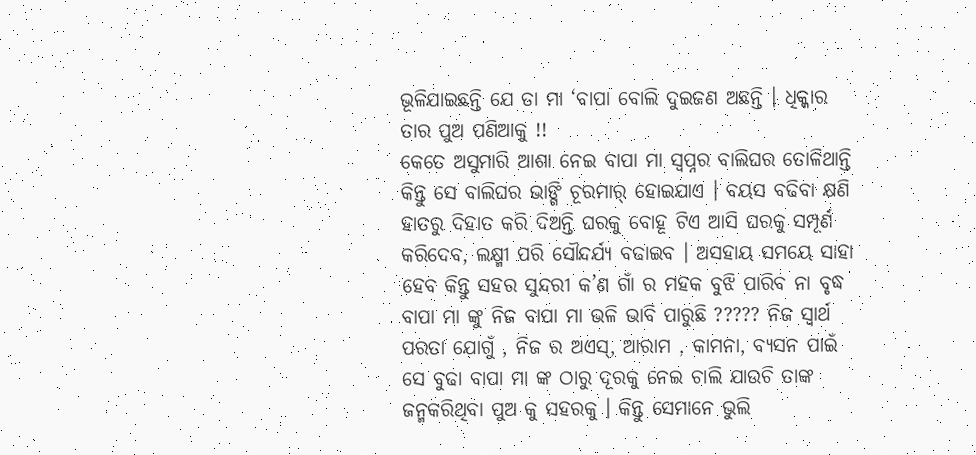ଭୂଳିଯାଇଛନ୍ତି ଯେ ତା ମା ‘ବାପା ବୋଲି ଦୁଇଜଣ ଅଛନ୍ତି । ଧିକ୍କାର ତାର ପୁଅ ପଣିଆକୁ !!
କେତେ ଅସୁମାରି ଆଶା ନେଇ ବାପା ମା ସ୍ୱପ୍ନର ବାଲିଘର ତୋଳିଥାନ୍ତି କିନ୍ତୁ ସେ ବାଲିଘର ଭାଙ୍ଗି ଚୂରମାର୍ ହୋଇଯାଏ । ବୟସ ବଢିବା କ୍ଷଣି ହାତରୁ ଦିହାତ କରି ଦିଅନ୍ତି ଘରକୁ ବୋହୂ ଟିଏ ଆସି ଘରକୁ ସମ୍ପୂର୍ଣ କରିଦେବ, ଲକ୍ଷ୍ମୀ ପରି ସୌନ୍ଦର୍ଯ୍ୟ ବଢାଇବ । ଅସହାୟ ସମୟେ ସାହା ହେବ କିନ୍ତୁ ସହର ସୁନ୍ଦରୀ କ’ଣ ଗାଁ ର ମହକ ବୁଝି ପାରିବ ନା ବୃଦ୍ଧ ବାପା ମା ଙ୍କୁ ନିଜ ବାପା ମା ଭଳି ଭାବି ପାରୁଛି ????? ନିଜ ସ୍ବାର୍ଥ ପରତା ଯୋଗୁଁ , ନିଜ ର ଅଏସ୍, ଆରାମ , କାମନା, ବ୍ୟସନ ପାଇଁ ସେ ବୁଢା ବାପା ମା ଙ୍କ ଠାରୁ ଦୂରକୁ ନେଇ ଚାଲି ଯାଉଚି ତାଙ୍କ ଜନ୍ମକରିଥିବା ପୁଅ କୁ ସହରକୁ । କିନ୍ତୁ ସେମାନେ ଭୁଲି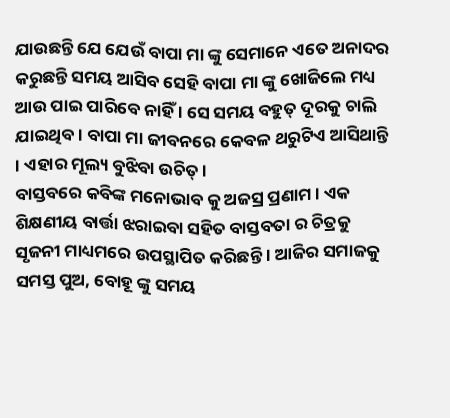ଯାଉଛନ୍ତି ଯେ ଯେଉଁ ବାପା ମା ଙ୍କୁ ସେମାନେ ଏତେ ଅନାଦର କରୁଛନ୍ତି ସମୟ ଆସିବ ସେହି ବାପା ମା ଙ୍କୁ ଖୋଜିଲେ ମଧ୍ୟ ଆଉ ପାଇ ପାରିବେ ନାହିଁ । ସେ ସମୟ ବହୁତ୍ ଦୂରକୁ ଚାଲି ଯାଇଥିବ। ବାପା ମା ଜୀବନରେ କେବଳ ଥରୁଟିଏ ଆସିଥାନ୍ତି । ଏହାର ମୂଲ୍ୟ ବୁଝିବା ଉଚିତ୍।
ବାସ୍ତବରେ କବିଙ୍କ ମନୋଭାବ କୁ ଅଜସ୍ର ପ୍ରଣାମ । ଏକ ଶିକ୍ଷଣୀୟ ବାର୍ତ୍ତା ଝରାଇବା ସହିତ ବାସ୍ତବତା ର ଚିତ୍ରକୁ ସୃଜନୀ ମାଧ୍ୟମରେ ଉପସ୍ଥାପିତ କରିଛନ୍ତି । ଆଜିର ସମାଜକୁ ସମସ୍ତ ପୁଅ, ବୋହୂ ଙ୍କୁ ସମୟ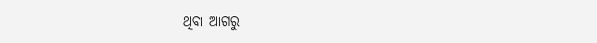ଥିବା ଆଗରୁ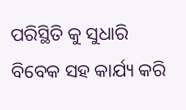ପରିସ୍ଥିତି କୁ ସୁଧାରି ବିବେକ ସହ କାର୍ଯ୍ୟ କରି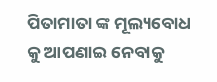ପିତାମାତା ଙ୍କ ମୂଲ୍ୟବୋଧ କୁ ଆପଣାଇ ନେବାକୁ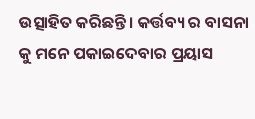ଉତ୍ସାହିତ କରିଛନ୍ତି । କର୍ତ୍ତବ୍ୟ ର ବାସନା କୁ ମନେ ପକାଇଦେବାର ପ୍ରୟାସ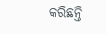କରିଛନ୍ତି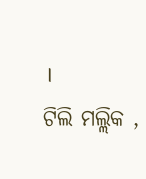।
ଟିଲି ମଲ୍ଲିକ ,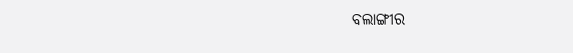ବଲାଙ୍ଗୀର